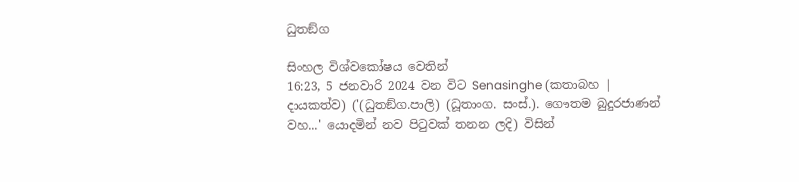ධුතඞ්ග

සිංහල විශ්වකෝෂය වෙතින්
16:23, 5 ජනවාරි 2024 වන විට Senasinghe (කතාබහ | දායකත්ව) ('(ධුතඞ්ග.පාලි) (ධූතාංග. සංස්.). ගෞතම බුදුරජාණන් වහ...' යොදමින් නව පිටුවක් තනන ලදි) විසින්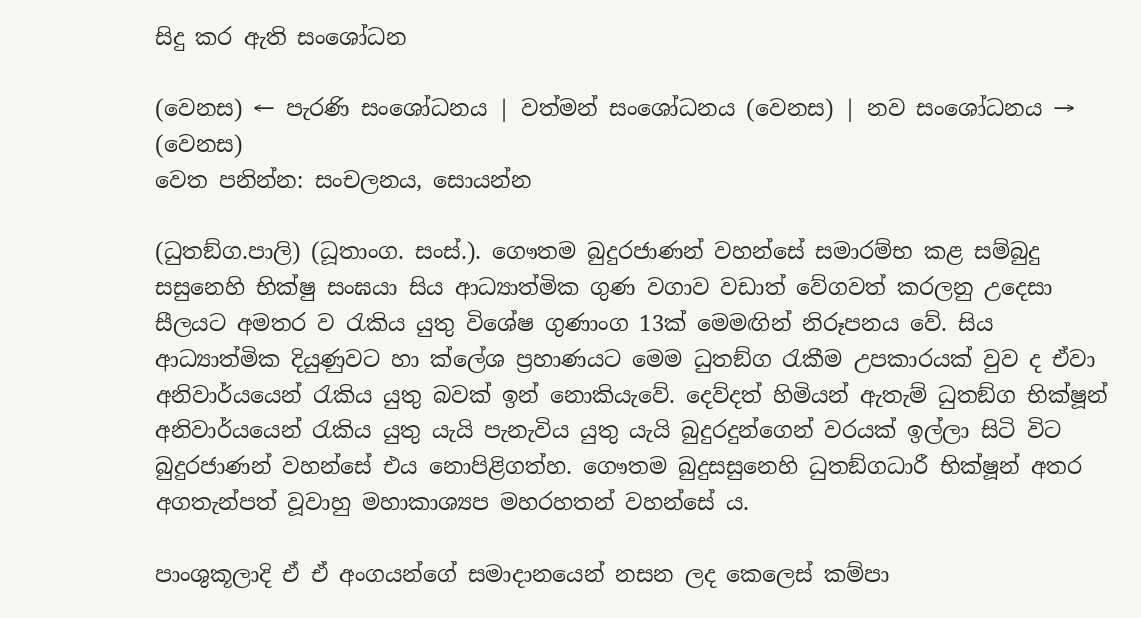සිදු කර ඇති සංශෝධන

(වෙනස) ← පැරණි සංශෝධනය | වත්මන් සංශෝධනය (වෙනස) | නව සංශෝධනය → (වෙනස)
වෙත පනින්න: සංචලනය, සොයන්න

(ධුතඞ්ග.පාලි) (ධූතාංග. සංස්.). ගෞතම බුදුරජාණන් වහන්සේ සමාරම්භ කළ සම්බුදු සසුනෙහි භික්ෂු සංඝයා සිය ආධ්‍යාත්මික ගුණ වගාව වඩාත් වේගවත් කරලනු උදෙසා සීලයට අමතර ව රැකිය යුතු විශේෂ ගුණාංග 13ක් මෙමඟින් නිරූපනය වේ. සිය ආධ්‍යාත්මික දියුණුවට හා ක්ලේශ ප්‍රහාණයට මෙම ධුතඞ්ග රැකීම උපකාරයක් වුව ද ඒවා අනිවාර්යයෙන් රැකිය යුතු බවක් ඉන් නොකියැවේ. දෙව්දත් හිමියන් ඇතැම් ධුතඞ්ග භික්ෂූන් අනිවාර්යයෙන් රැකිය යුතු යැයි පැනැවිය යුතු යැයි බුදුරදුන්ගෙන් වරයක් ඉල්ලා සිටි විට බුදුරජාණන් වහන්සේ එය නොපිළිගත්හ. ගෞතම බුදුසසුනෙහි ධුතඞ්ගධාරී භික්ෂූන් අතර අගතැන්පත් වූවාහු මහාකාශ්‍යප මහරහතන් වහන්සේ ය.

පාංශුකූලාදි ඒ ඒ අංගයන්ගේ සමාදානයෙන් නසන ලද කෙලෙස් කම්පා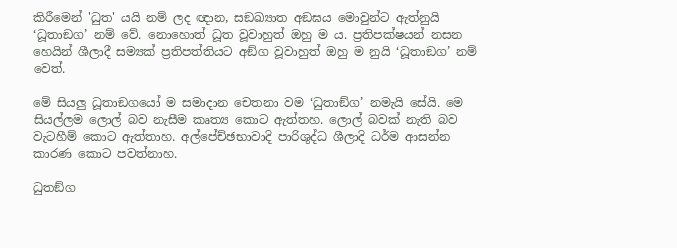කිරීමෙන් 'ධුත' යයි නම් ලද ඥාන, සඞඛ්‍යාත අඞඝය මොවුන්ට ඇත්නුයි ‘ධූතාඞග’ නම් වේ. නොහොත් ධූත වූවාහුත් ඔහු ම ය. ප්‍රතිපක්ෂයන් නසන හෙයින් ශීලාදී සම්‍යක් ප්‍රතිපත්තියට අඞ්ග වූවාහුත් ඔහු ම නුයි ‘ධූතාඞග’ නම් වෙත්.

මේ සියලු ධූතාඞගයෝ ම සමාදාන චෙතනා වම ‘ධුතාඞ්ග’ නමැයි සේයි. මෙ සියල්ලම ලොල් බව නැසීම කෘත්‍ය කොට ඇත්තහ. ලොල් බවක් නැති බව වැටහීම් කොට ඇත්තාහ. අල්පේච්ඡභාවාදි පාරිශුද්ධ ශීලාදි ධර්ම ආසන්න කාරණ කොට පවත්නාහ.

ධුතඞ්ග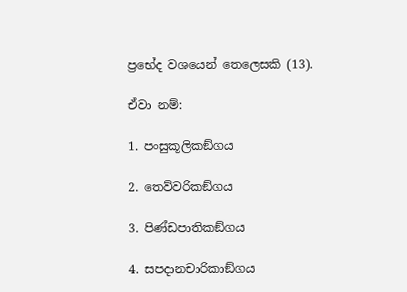ප්‍රභේද වශයෙන් තෙලෙසකි (13).

ඒවා නම්:

1. පංසුකූලිකඞ්ගය

2. තෙව්වරිකඞ්ගය

3. පිණ්ඩපාතිකඞ්ගය

4. සපදානචාරිකාඞ්ගය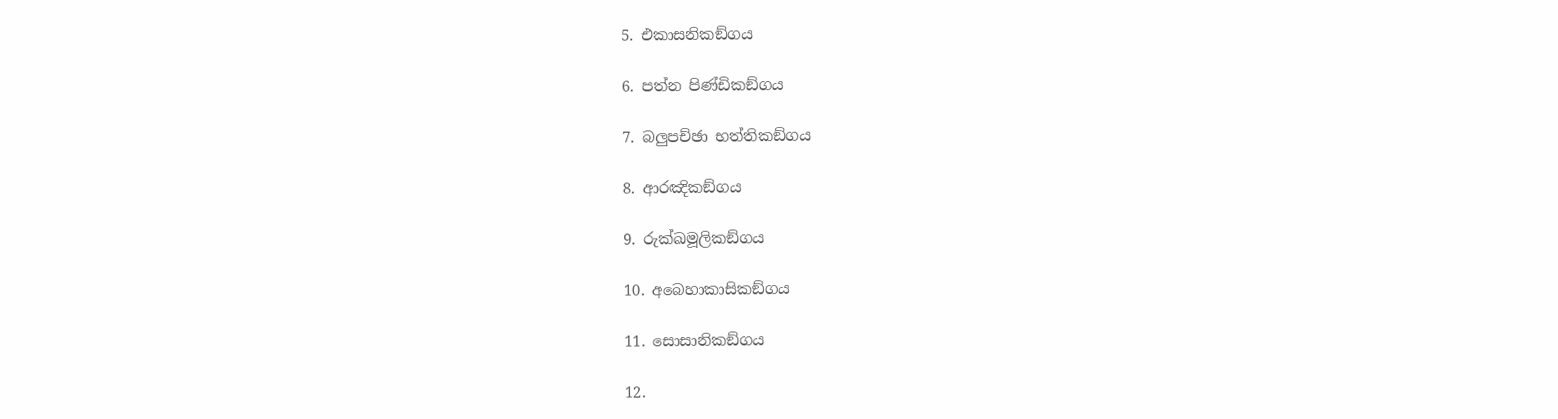5. එකාසනිකඞ්ගය

6. පත්න පිණ්ඩිකඞ්ගය

7. බලුපච්ඡා භත්තිකඞ්ගය

8. ආරඤිකඞ්ගය

9. රුක්ඛමූලිකඞ්ගය

10. අබෙහාකාසිකඞ්ගය

11. සොසානිකඞ්ගය

12.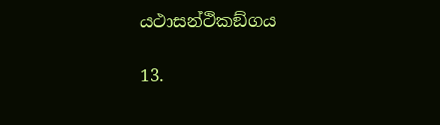යථාසන්ථිකඞ්ගය

13.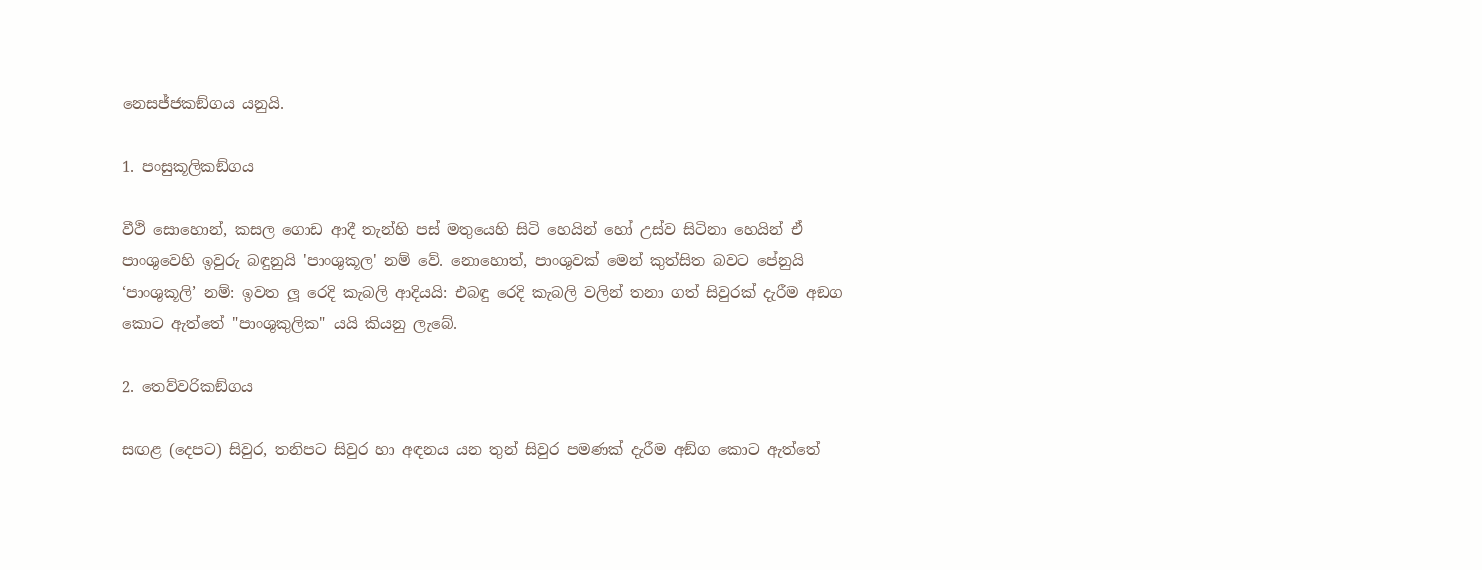නෙසජ්ජකඞ්ගය යනුයි.

1. පංසුකූලිකඞ්ගය

වීථි සොහොන්, කසල ගොඩ ආදී තැන්හි පස් මතුයෙහි සිටි හෙයින් හෝ උස්ව සිටිනා හෙයින් ඒ පාංශුවෙහි ඉවුරු බඳුනුයි 'පාංශුකූල' නම් වේ. නොහොත්, පාංශුවක් මෙන් කුත්සිත බවට පේනුයි ‘පාංශුකූලි’ නම්: ඉවත ලූ රෙදි කැබලි ආදියයි: එබඳු රෙදි කැබලි වලින් තනා ගත් සිවුරක් දැරීම අඞග කොට ඇත්තේ "පාංශුකුලික" යයි කියනු ලැබේ.

2. තෙව්වරිකඞ්ගය

සඟළ (දෙපට) සිවුර, තනිපට සිවුර හා අඳනය යන තුන් සිවුර පමණක් දැරීම අඞ්ග කොට ඇත්තේ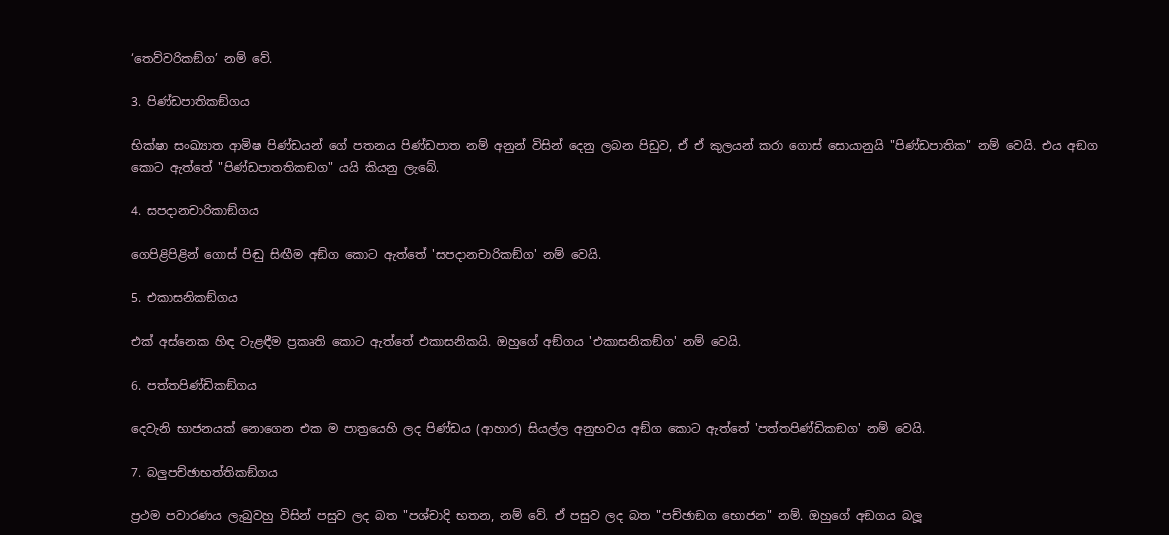‘තෙව්වරිකඞ්ග’ නම් වේ.

3. පිණ්ඩපාතිකඞ්ගය

භික්ෂා සංඛ්‍යාත ආමිෂ පිණ්ඩයන් ගේ පතනය පිණ්ඩපාත නම් අනුන් විසින් දෙනු ලබන පිඩුව, ඒ ඒ කුලයන් කරා ගොස් සොයානුයි "පිණ්ඩපාතික" නම් වෙයි. එය අඞග කොට ඇත්තේ "පිණ්ඩපාතතිකඞග" යයි කියනු ලැබේ.

4. සපදානචාරිකාඞ්ගය

ගෙපිළිපිළින් ගොස් පිඬු සිඟීම අඞ්ග කොට ඇත්තේ 'සපදානචාරිකඞ්ග' නම් වෙයි.

5. එකාසනිකඞ්ගය

එක් අස්නෙක හිඳ වැළඳීම ප්‍රකෘති කොට ඇත්තේ එකාසනිකයි. ඔහුගේ අඞ්ගය 'එකාසනිකඞ්ග' නම් වෙයි.

6. පත්තපිණ්ඩිකඞ්ගය

දෙවැනි භාජනයක් නොගෙන එක ම පාත්‍රයෙහි ලද පිණ්ඩය (ආහාර) සියල්ල අනුභවය අඞ්ග කොට ඇත්තේ 'පත්තපිණ්ඩිකඞග' නම් වෙයි.

7. බලුපච්ඡාභත්තිකඞ්ගය

ප්‍රථම පවාරණය ලැබුවහු විසින් පසුව ලද බත "පශ්චාදි භතන, නම් වේ. ඒ පසුව ලද බත "පච්ඡාඞග භොජන" නම්. ඔහුගේ අඞගය බලූ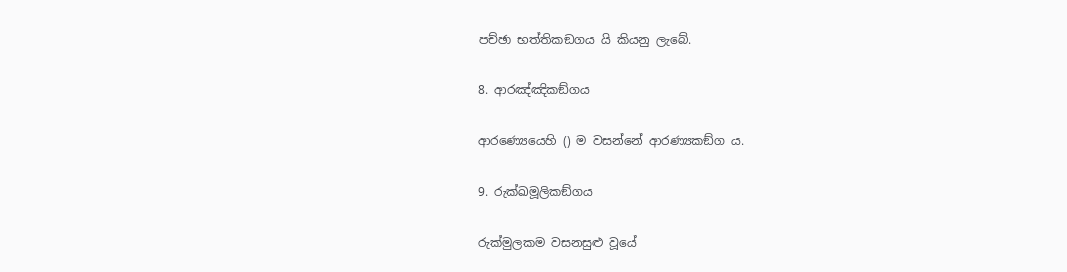පච්ඡා භත්තිකඞගය යි කියනු ලැබේ.

8. ආරඤ්ඤිකඞ්ගය

ආරණ්‍යෙයෙහි () ම වසන්නේ ආරණ්‍යකඞ්ග ය.

9. රුක්ඛමූලිකඞ්ගය

රුක්මුලකම වසනසුළු වූයේ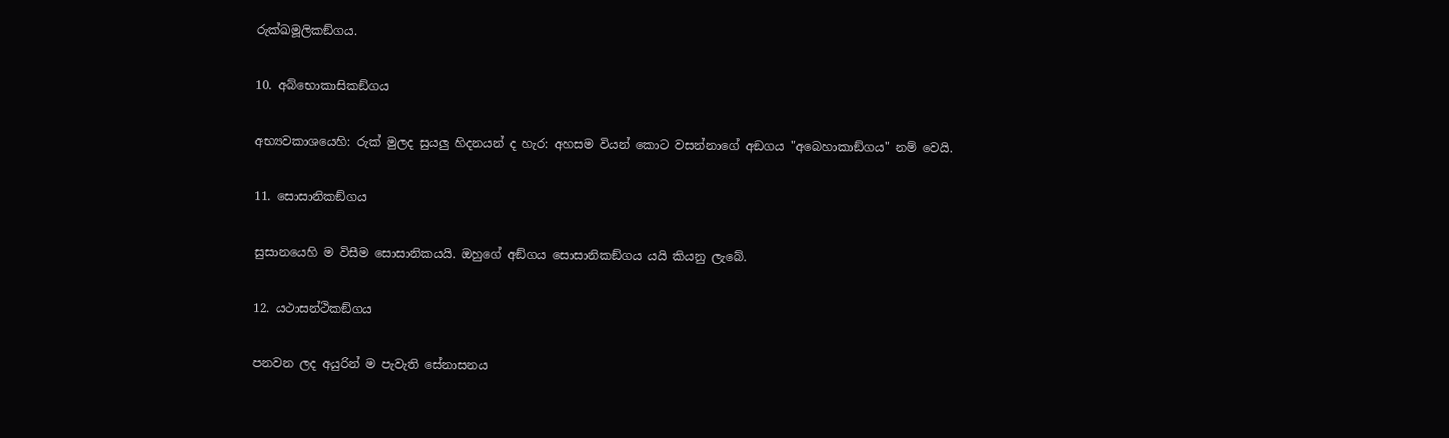රුක්ඛමූලිකඞ්ගය.

10. අබ්භොකාසිකඞ්ගය

අභ්‍යවකාශයෙහි: රුක් මුලද සුයලු හිදනයන් ද හැර: අහසම වියන් කොට වසන්නාගේ අඞගය "අබෙහාකාඞ්ගය" නම් වෙයි.

11. සොසානිකඞ්ගය

සුසානයෙහි ම විසීම සොසානිකයයි. ඔහුගේ අඞ්ගය සොසානිකඞ්ගය යයි කියනු ලැබේ.

12. යථාසන්ථිකඞ්ගය

පනවන ලද අයුරින් ම පැවැති සේනාසනය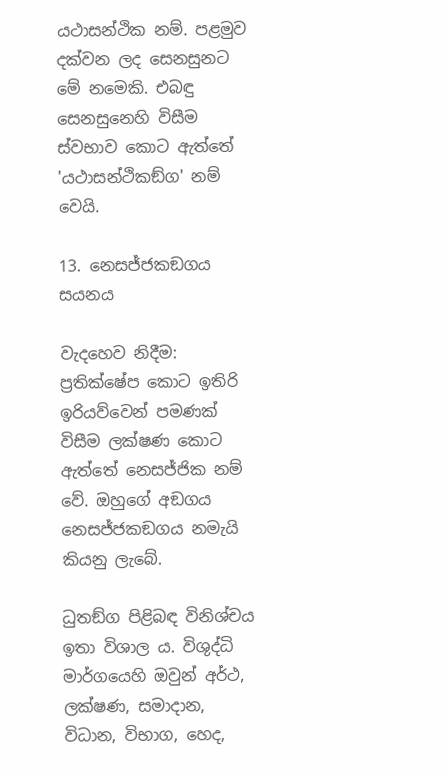යථාසන්ථික නම්. පළමුව දක්වන ලද සෙනසුනට මේ නමෙකි. එබඳු සෙනසුනෙහි විසීම ස්වභාව කොට ඇත්තේ 'යථාසන්ථිකඞ්ග' නම් වෙයි.

13. නෙසජ්ජකඞගය සයනය

වැදහෙව නිදීම: ප්‍රතික්ෂේප කොට ඉතිරි ඉරියව්වෙන් පමණක් විසීම ලක්ෂණ කොට ඇත්තේ නෙසජ්ජික නම් වේ. ඔහුගේ අඞගය නෙසජ්ජකඞගය නමැයි කියනු ලැබේ.

ධුතඞ්ග පිළිබඳ විනිශ්චය ඉතා විශාල ය. විශුද්ධි මාර්ගයෙහි ඔවුන් අර්ථ, ලක්ෂණ, සමාදාන, විධාන, විභාග, හෙද,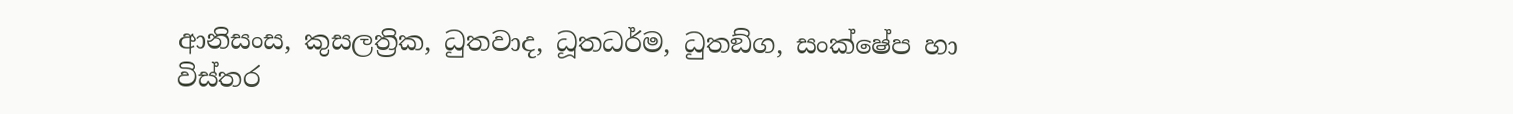ආනිසංස, කුසලත්‍රික, ධුතවාද, ධූතධර්ම, ධුතඞ්ග, සංක්ෂේප හා විස්තර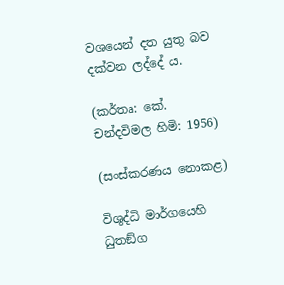වශයෙන් දත යුතු බව දක්වන ලද්දේ ය.

(කර්තෘ: කේ. චන්දවිමල හිමි: 1956)

(සංස්කරණය නොකළ)

විශුද්ධි මාර්ගයෙහි ධුතඞ්ග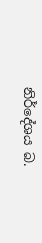නිර්දේශය බ.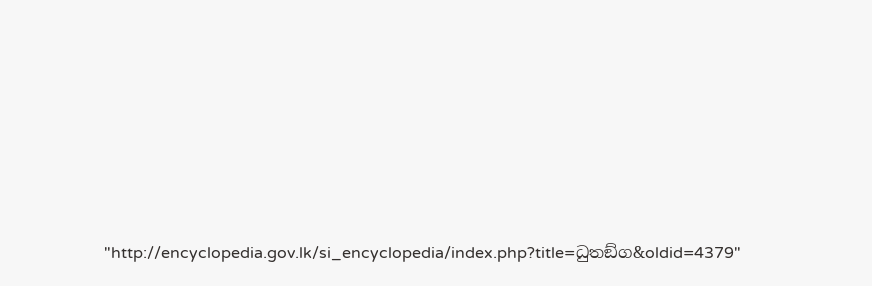"http://encyclopedia.gov.lk/si_encyclopedia/index.php?title=ධුතඞ්ග&oldid=4379"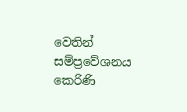වෙතින් සම්ප්‍රවේශනය කෙරිණි